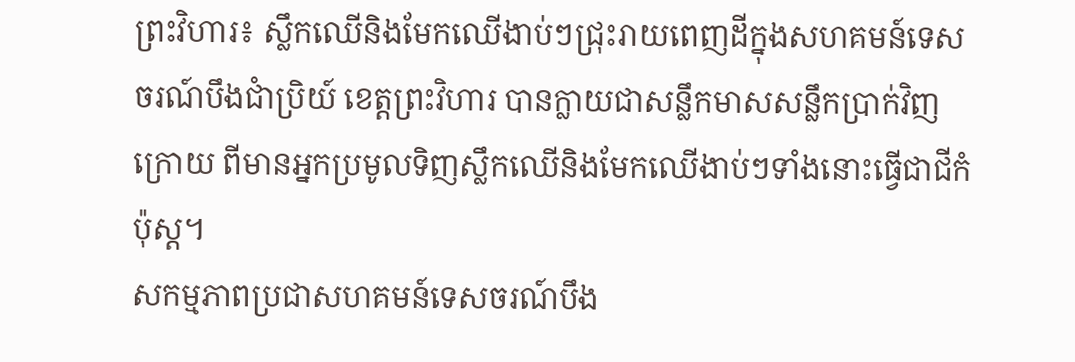ព្រះវិហារ៖ ស្លឹកឈើនិងមែកឈើងាប់ៗជុ្រះរាយពេញដីក្នុងសហគមន៍ទេសចរណ៍បឹងជាំប្រិយ៍ ខេត្តព្រះវិហារ បានក្លាយជាសន្លឹកមាសសន្លឹកប្រាក់វិញ ក្រោយ ពីមានអ្នកប្រមូលទិញស្លឹកឈើនិងមែកឈើងាប់ៗទាំងនោះធ្វើជាជីកំប៉ុស្ត។
សកម្មភាពប្រជាសហគមន៍ទេសចរណ៍បឹង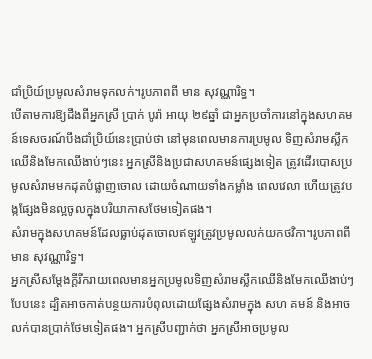ជាំប្រិយ៍ប្រមូលសំរាមទុកលក់។រូបភាពពី មាន សុវណ្ណារិទ្ធ។
បើតាមការឱ្យដឹងពីអ្នកស្រី ប្រាក់ បូរ៉ា អាយុ ២៩ឆ្នាំ ជាអ្នកប្រចាំការនៅក្នុងសហគមន៍ទេសចរណ៍បឹងជាំប្រិយ៍នេះប្រាប់ថា នៅមុនពេលមានការប្រមូល ទិញសំរាមស្លឹកឈើនិងមែកឈើងាប់ៗនេះ អ្នកស្រីនិងប្រជាសហគមន៍ផ្សេងទៀត ត្រូវដើរបោសប្រមូលសំរាមមកដុតបំផ្លាញចោល ដោយចំណាយទាំងកម្លាំង ពេលវេលា ហើយត្រូវបង្កផ្សែងមិនល្អចូលក្នុងបរិយាកាសថែមទៀតផង។
សំរាមក្នុងសហគមន៍ដែលធ្លាប់ដុតចោលឥឡូវត្រូវប្រមូលលក់យកថវិកា។រូបភាពពី មាន សុវណ្ណារិទ្ធ។
អ្នកស្រីសម្តែងក្តីរីករាយពេលមានអ្នកប្រមូលទិញសំរាមស្លឹកឈើនិងមែកឈើងាប់ៗបែបនេះ ដ្បិតអាចកាត់បន្ថយការបំពុលដោយផ្សែងសំរាមក្នុង សហ គមន៍ និងអាចលក់បានប្រាក់ថែមទៀតផង។ អ្នកស្រីបញ្ជាក់ថា អ្នកស្រីអាចប្រមូល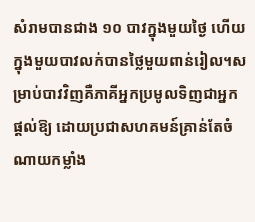សំរាមបានជាង ១០ បាវក្នុងមួយថ្ងៃ ហើយក្នុងមួយបាវលក់បានថ្លៃមួយពាន់រៀល។សម្រាប់បាវវិញគឺភាគីអ្នកប្រមូលទិញជាអ្នកផ្តល់ឱ្យ ដោយប្រជាសហគមន៍គ្រាន់តែចំណាយកម្លាំង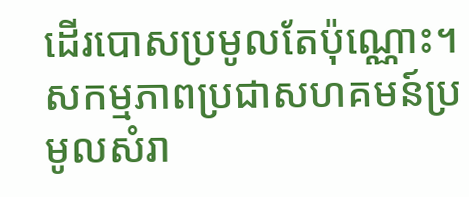ដើរបោសប្រមូលតែប៉ុណ្ណោះ។
សកម្មភាពប្រជាសហគមន៍ប្រមូលសំរា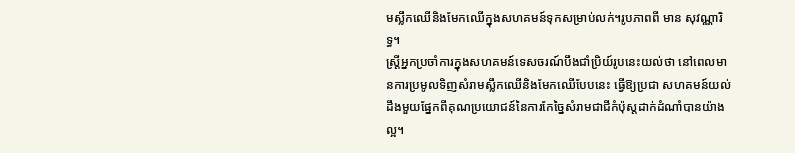មស្លឹកឈើនិងមែកឈើក្នុងសហគមន៍ទុកសម្រាប់លក់។រូបភាពពី មាន សុវណ្ណារិទ្ធ។
ស្រ្តីអ្នកប្រចាំការក្នុងសហគមន៍ទេសចរណ៍បឹងជាំប្រិយ៍រូបនេះយល់ថា នៅពេលមានការប្រមូលទិញសំរាមស្លឹកឈើនិងមែកឈើបែបនេះ ធ្វើឱ្យប្រជា សហគមន៍យល់ដឹងមួយផ្នែកពីគុណប្រយោជន៍នៃការកែច្នៃសំរាមជាជីកំប៉ុស្តដាក់ដំណាំបានយ៉ាងល្អ។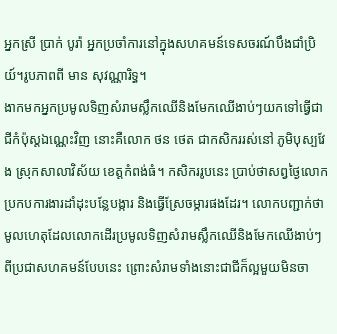អ្នកស្រី ប្រាក់ បូរ៉ា អ្នកប្រចាំការនៅក្នុងសហគមន៍ទេសចរណ៍បឹងជាំប្រិយ៍។រូបភាពពី មាន សុវណ្ណារិទ្ធ។
ងាកមកអ្នកប្រមូលទិញសំរាមស្លឹកឈើនិងមែកឈើងាប់ៗយកទៅធ្វើជាជីកំប៉ុស្តឯណ្ណេះវិញ នោះគឺលោក ថន ថេត ជាកសិកររស់នៅ ភូមិបុស្បវែង ស្រុកសាលាវិស័យ ខេត្តកំពង់ធំ។ កសិកររូបនេះ ប្រាប់ថាសព្វថ្ងៃលោកប្រកបការងារដាំដុះបន្លែបង្ការ និងធ្វើស្រែចម្ការផងដែរ។ លោកបញ្ជាក់ថា មូលហេតុដែលលោកដើរប្រមូលទិញសំរាមស្លឹកឈើនិងមែកឈើងាប់ៗពីប្រជាសហគមន៍បែបនេះ ព្រោះសំរាមទាំងនោះជាជីក៏ល្អមួយមិនចា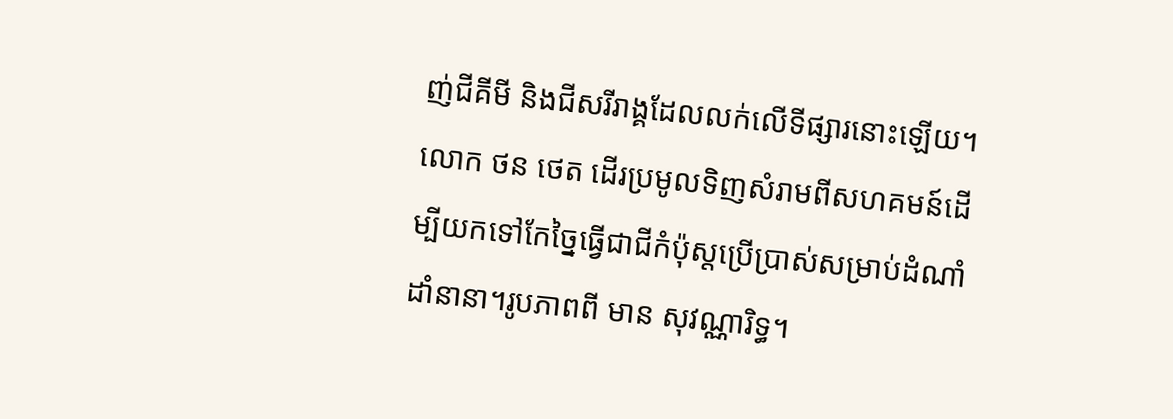ញ់ជីគីមី និងជីសរីរាង្គដែលលក់លើទីផ្សារនោះឡើយ។
លោក ថន ថេត ដើរប្រមូលទិញសំរាមពីសហគមន៍ដើម្បីយកទៅកែច្នៃធ្វើជាជីកំប៉ុស្តប្រើប្រាស់សម្រាប់ដំណាំដាំនានា។រូបភាពពី មាន សុវណ្ណារិទ្ធ។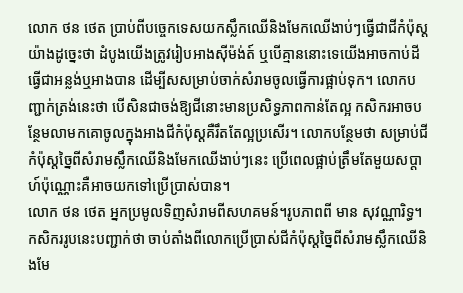លោក ថន ថេត ប្រាប់ពីបច្ចេកទេសយកស្លឹកឈើនិងមែកឈើងាប់ៗធ្វើជាជីកំប៉ុស្តយ៉ាងដូច្នេះថា ដំបូងយើងត្រូវរៀបអាងស៊ីម៉ង់ត៍ ឬបើគ្មាននោះទេយើងអាចកាប់ដីធ្វើជាអន្លង់ឬអាងបាន ដើម្បីសសម្រាប់ចាក់សំរាមចូលធ្វើការផ្អាប់ទុក។ លោកបញ្ជាក់ត្រង់នេះថា បើសិនជាចង់ឱ្យជីនោះមានប្រសិទ្ធភាពកាន់តែល្អ កសិករអាចបន្ថែមលាមកគោចូលក្នុងអាងជីកំប៉ុស្តគឺរឹតតែល្អប្រសើរ។ លោកបន្ថែមថា សម្រាប់ជីកំប៉ុស្តច្នៃពីសំរាមស្លឹកឈើនិងមែកឈើងាប់ៗនេះ ប្រើពេលផ្អាប់ត្រឹមតែមួយសប្តាហ៍ប៉ុណ្ណោះគឺអាចយកទៅប្រើប្រាស់បាន។
លោក ថន ថេត អ្នកប្រមូលទិញសំរាមពីសហគមន៍។រូបភាពពី មាន សុវណ្ណារិទ្ធ។
កសិកររូបនេះបញ្ជាក់ថា ចាប់តាំងពីលោកប្រើប្រាស់ជីកំប៉ុស្តច្នៃពីសំរាមស្លឹកឈើនិងមែ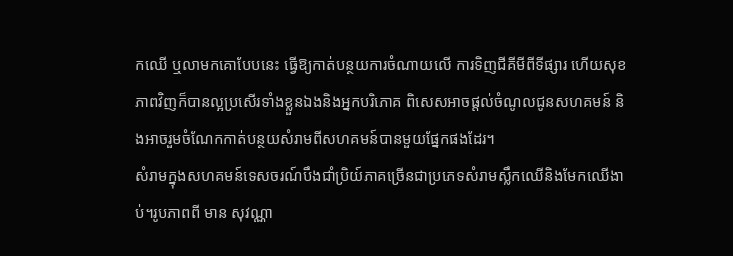កឈើ ឬលាមកគោបែបនេះ ធ្វើឱ្យកាត់បន្ថយការចំណាយលើ ការទិញជីគីមីពីទីផ្សារ ហើយសុខភាពវិញក៏បានល្អប្រសើរទាំងខ្លួនឯងនិងអ្នកបរិភោគ ពិសេសអាចផ្តល់ចំណូលជូនសហគមន៍ និងអាចរួមចំណែកកាត់បន្ថយសំរាមពីសហគមន៍បានមួយផ្នែកផងដែរ។
សំរាមក្នុងសហគមន៍ទេសចរណ៍បឹងជាំប្រិយ៍ភាគច្រើនជាប្រភេទសំរាមស្លឹកឈើនិងមែកឈើងាប់។រូបភាពពី មាន សុវណ្ណា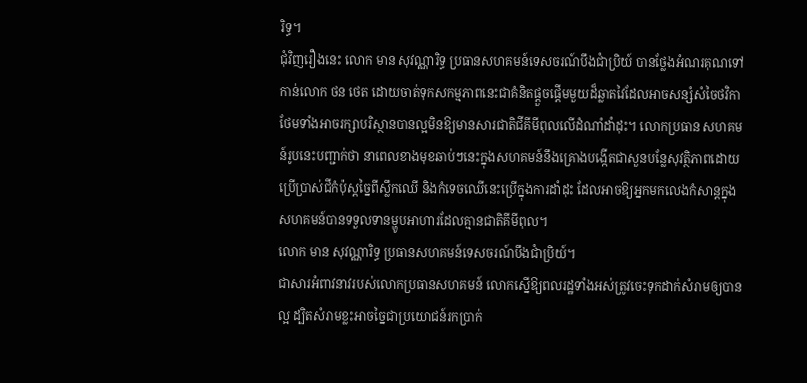រិទ្ធ។
ជុំវិញរឿងនេះ លោក មាន សុវណ្ណារិទ្ធ ប្រធានសហគមន៍ទេសចរណ៍បឹងជាំប្រិយ៍ បានថ្លែងអំណរគុណទៅកាន់លោក ថន ថេត ដោយចាត់ទុកសកម្មភាពនេះជាគំនិតផ្តួចផ្តើមមួយដ៏ឆ្លាតវៃដែលអាចសន្សំសំចៃថវិកាថែមទាំងអាចរក្សាបរិស្ថានបានល្អមិនឱ្យមានសារជាតិជីគីមីពុលលើដំណាំដាំដុះ។ លោកប្រធាន សហគមន៍រូបនេះបញ្ជាក់ថា នាពេលខាងមុខឆាប់ៗនេះក្នុងសហគមន៍នឹងគ្រោងបង្កើតជាសួនបន្លែសុវត្ថិភាពដោយប្រើប្រាស់ជីកំប៉ុស្តច្នៃពីស្លឹកឈើ និងកំទេចឈើនេះប្រើក្នុងការដាំដុះ ដែលអាចឱ្យអ្នកមកលេងកំសាន្តក្នុងសហគមន៍បានទទួលទានម្ហូបអាហារដែលគ្មានជាតិគីមីពុល។
លោក មាន សុវណ្ណារិទ្ធ ប្រធានសហគមន៍ទេសចរណ៍បឹងជាំប្រិយ៍។
ជាសារអំពាវនាវរបស់លោកប្រធានសហគមន៍ លោកស្នើឱ្យពលរដ្ឋទាំងអស់ត្រូវចេះទុកដាក់សំរាមឲ្យបានល្អ ដ្បិតសំរាមខ្លះអាចច្នៃជាប្រយោជន៍រកប្រាក់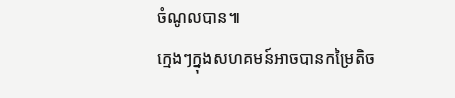ចំណូលបាន៕
ក្មេងៗក្នុងសហគមន៍អាចបានកម្រៃតិច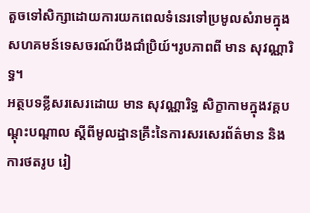តួចទៅសិក្សាដោយការយកពេលទំនេរទៅប្រមូលសំរាមក្នុងសហគមន៍ទេសចរណ៍បឹងជាំប្រិយ៍។រូបភាពពី មាន សុវណ្ណារិទ្ធ។
អត្ថបទខ្លីសរសេរដោយ មាន សុវណ្ណារិទ្ធ សិក្ខាកាមក្នុងវគ្គបណ្ដុះបណ្ដាល ស្ដីពីមូលដ្ឋានគ្រឹះនៃការសរសេរព័ត៌មាន និងការថតរូប រៀ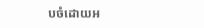បចំដោយអ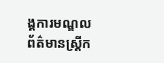ង្គការមណ្ឌលព័ត៌មានស្ត្រីក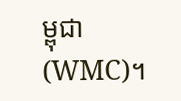ម្ពុជា(WMC)។